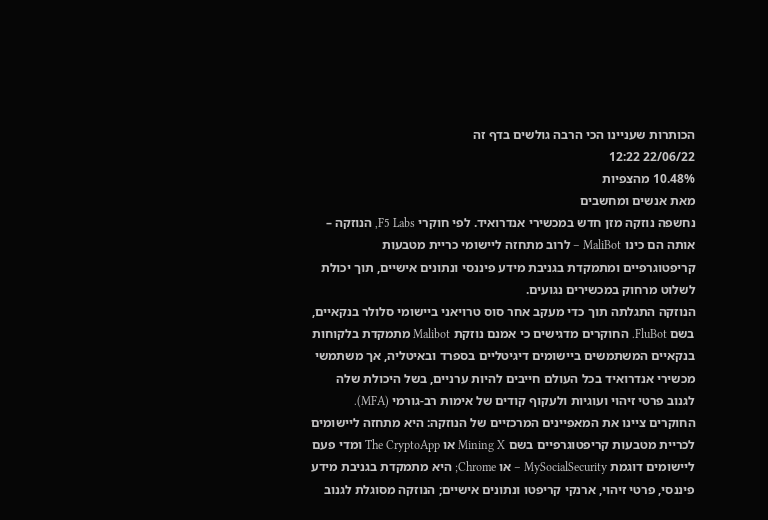הכותרות שעניינו הכי הרבה גולשים בדף זה
22/06/22 12:22
10.48% מהצפיות
מאת אנשים ומחשבים
נחשפה נוזקה מזן חדש במכשירי אנדרואיד. לפי חוקרי F5 Labs, הנוזקה – אותה הם כינו MaliBot – לרוב מתחזה ליישומי כריית מטבעות קריפטוגרפיים ומתמקדת בגניבת מידע פיננסי ונתונים אישיים, תוך יכולת לשלוט מרחוק במכשירים נגועים.
הנוזקה התגלתה תוך כדי מעקב אחר סוס טרויאני ביישומי סלולר בנקאיים, בשם FluBot. החוקרים מדגישים כי אמנם נוזקת Malibot מתמקדת בלקוחות בנקאיים המשתמשים ביישומים דיגיטליים בספרד ובאיטליה, אך משתמשי מכשירי אנדרואיד בכל העולם חייבים להיות ערניים, בשל היכולת שלה לגנוב פרטי זיהוי ועוגיות ולעקוף קודים של אימות רב-גורמי (MFA).
החוקרים ציינו את המאפיינים המרכזיים של הנוזקה: היא מתחזה ליישומים לכריית מטבעות קריפטוגרפיים בשם Mining X או The CryptoApp ומדי פעם ליישומים דוגמת MySocialSecurity – או Chrome; היא מתמקדת בגניבת מידע פיננסי, פרטי זיהוי, ארנקי קריפטו ונתונים אישיים; הנוזקה מסוגלת לגנוב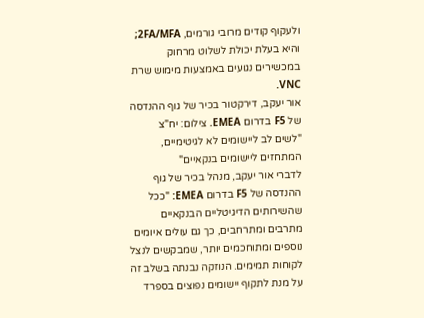ולעקוף קודים מרובי גורמים, 2FA/MFA; והיא בעלת יכולת לשלוט מרחוק במכשירים נגועים באמצעות מימוש שרת VNC.
אור יעקב, דירקטור בכיר של גוף ההנדסה של F5 בדרום EMEA. צילום: יח"צ
"לשים לב ליישומים לא לגיטימיים, המתחזים ליישומים בנקאיים"
לדברי אור יעקב, מנהל בכיר של גוף ההנדסה של F5 בדרום EMEA: "ככל שהשירותים הדיגיטליים הבנקאיים מתרבים ומתרחבים, כך גם עולים איומים נוספים ומתוחכמים יותר, שמבקשים לנצל לקוחות תמימים. הנוזקה נבנתה בשלב זה על מנת לתקוף יישומים נפוצים בספרד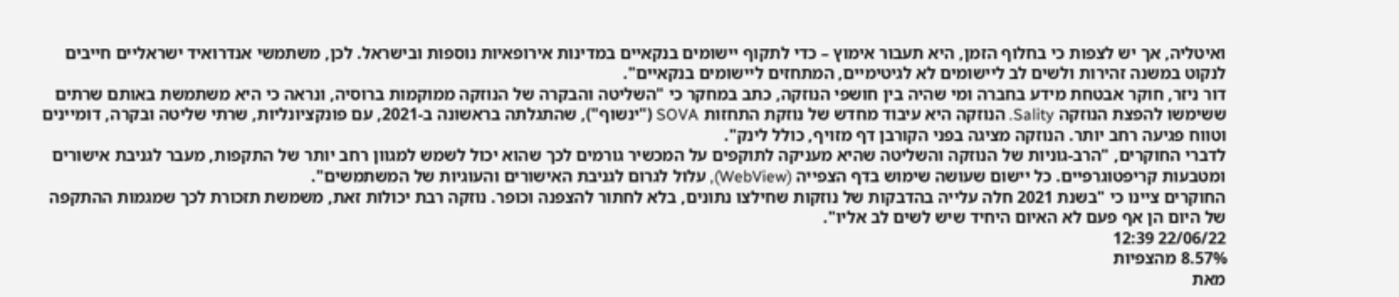ואיטליה, אך יש לצפות כי בחלוף הזמן, היא תעבור אימוץ – כדי לתקוף יישומים בנקאיים במדינות אירופאיות נוספות ובישראל. לכן, משתמשי אנדרואיד ישראליים חייבים לנקוט במשנה זהירות ולשים לב ליישומים לא לגיטימיים, המתחזים ליישומים בנקאיים".
דור ניזר, חוקר אבטחת מידע בחברה ומי שהיה בין חושפי הנוזקה, כתב במחקר כי "השליטה והבקרה של הנוזקה ממוקמות ברוסיה, ונראה כי היא משתמשת באותם שרתים ששימשו להפצת הנוזקה Sality. הנוזקה היא עיבוד מחדש של נוזקת התחזות SOVA ("ינשוף"), שהתגלתה בראשונה ב-2021, עם פונקציונליות, שרתי שליטה ובקרה, דומיינים וטווח פגיעה רחב יותר. הנוזקה מציגה בפני הקורבן דף מזויף, כולל לינק".
לדברי החוקרים, "הרב-גוניות של הנוזקה והשליטה שהיא מעניקה לתוקפים על המכשיר גורמים לכך שהוא יכול לשמש למגוון רחב יותר של התקפות, מעבר לגניבת אישורים ומטבעות קריפטוגרפיים. כל יישום שעושה שימוש בדף הצפייה (WebView), עלול לגרום לגניבת האישורים והעוגיות של המשתמשים".
החוקרים ציינו כי "בשנת 2021 חלה עלייה בהדבקות של נוזקות שחילצו נתונים, בלא לחתור להצפנה וכופר. נוזקה רבת יכולות זאת, משמשת תזכורת לכך שמגמות ההתקפה של היום הן אף פעם לא האיום היחיד שיש לשים לב אליו".
22/06/22 12:39
8.57% מהצפיות
מאת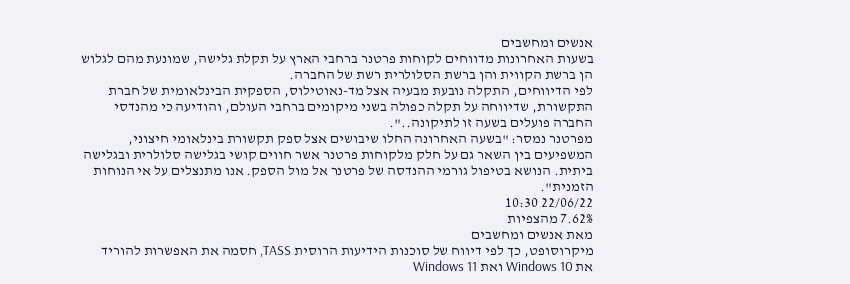אנשים ומחשבים
בשעות האחרונות מדווחים לקוחות פרטנר ברחבי הארץ על תקלת גלישה, שמונעת מהם לגלוש הן ברשת הקווית והן ברשת הסלולרית רשת של החברה.
לפי הדיווחים, התקלה נובעת מבעיה אצל מד-נאוטילוס, הספקית הבינלאומית של חברת התקשורת, שדיווחה על תקלה כפולה בשני מיקומים ברחבי העולם, והודיעה כי מהנדסי החברה פועלים בשעה זו לתיקונה..".
מפרטנר נמסר: "בשעה האחרונה החלו שיבושים אצל ספק תקשורת בינלאומי חיצוני, המשפיעים בין השאר גם על חלק מלקוחות פרטנר אשר חווים קושי בגלישה סלולרית ובגלישה ביתית. הנושא בטיפול גורמי ההנדסה של פרטנר אל מול הספק. אנו מתנצלים על אי הנוחות הזמנית".
22/06/22 10:30
7.62% מהצפיות
מאת אנשים ומחשבים
מיקרוסופט, כך לפי דיווח של סוכנות הידיעות הרוסית TASS, חסמה את האפשרות להוריד את Windows 10 ואת Windows 11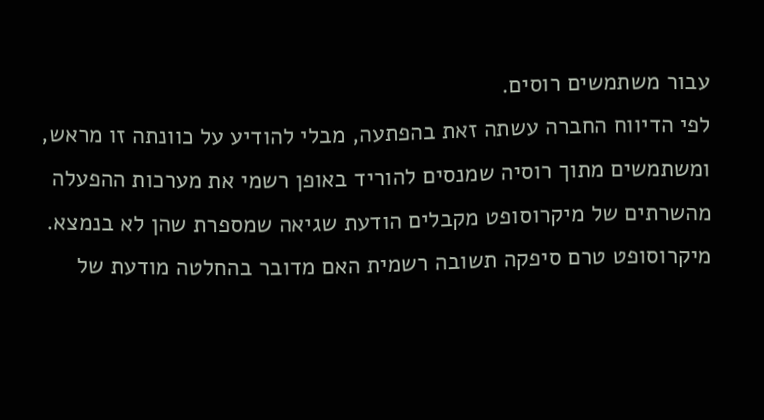עבור משתמשים רוסים.
לפי הדיווח החברה עשתה זאת בהפתעה, מבלי להודיע על כוונתה זו מראש, ומשתמשים מתוך רוסיה שמנסים להוריד באופן רשמי את מערכות ההפעלה מהשרתים של מיקרוסופט מקבלים הודעת שגיאה שמספרת שהן לא בנמצא.
מיקרוסופט טרם סיפקה תשובה רשמית האם מדובר בהחלטה מודעת של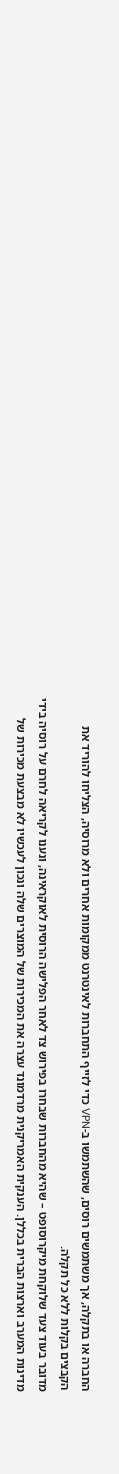החברה או בתקלה, אך משתמשים רוסים, שהשתמשו ב-VPN כדי לזייף התחברות לאינטרנט ממקומות אחרים ולא מרוסיה, הצליחו להוריד את הקבצים בקלות ללא כל תקלה.
מדובר בעוד צעד שלוקחת מיקרוסופט – שהיא מהחברות שבחרו בפירוש צד לאחר הפלישה הרוסית לאוקראינה, ונענו לקריאה לחרם על רוסיה בידי מדינות המערב וארצות הברית בכללן. הענקית האמריקנית מרדמונד עצרה את המכירות של המוצרים שלה ונכון לעכשיו לא מבצעת מכירות של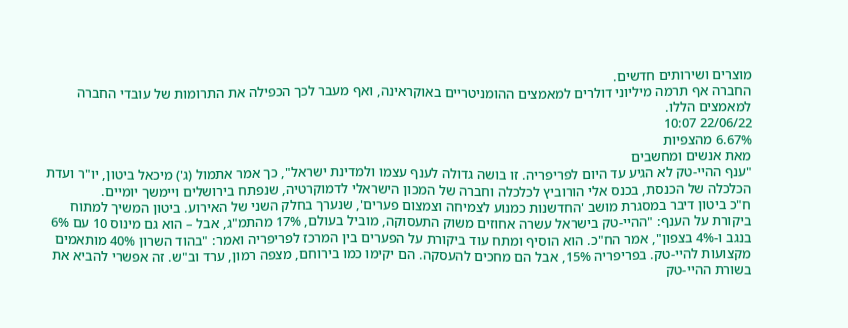מוצרים ושירותים חדשים.
החברה אף תרמה מיליוני דולרים למאמצים ההומניטריים באוקראינה, ואף מעבר לכך הכפילה את התרומות של עובדי החברה למאמצים הללו.
22/06/22 10:07
6.67% מהצפיות
מאת אנשים ומחשבים
"ענף ההיי-טק לא הגיע עד היום לפריפריה. זו בושה גדולה לענף עצמו ולמדינת ישראל", כך אמר אתמול (ג') מיכאל ביטון, יו"ר ועדת הכלכלה של הכנסת, בכנס אלי הורוביץ לכלכלה וחברה של המכון הישראלי לדמוקרטיה, שנפתח בירושלים ויימשך יומיים.
ח"כ ביטון דיבר במסגרת מושב 'החדשנות כמנוע לצמיחה וצמצום פערים', שנערך בחלק השני של האירוע. ביטון המשיך למתוח ביקורת על הענף: "ההיי-טק בישראל עשרה אחוזים משוק התעסוקה, מוביל בעולם, 17% מהתמ"ג, אבל – הוא גם מינוס 10 עם 6% בנגב ו-4% בצפון", אמר הח"כ. הוא הוסיף ומתח עוד ביקורת על הפערים בין המרכז לפריפריה ואמר: "בהוד השרון 40% מותאמים מקצועות להיי-טק. בפריפריה 15%, אבל הם מחכים להעסקה. הם יקימו כמו בירוחם, מצפה רמון, ערד וב"ש. זה אפשרי להביא את בשורת ההיי-טק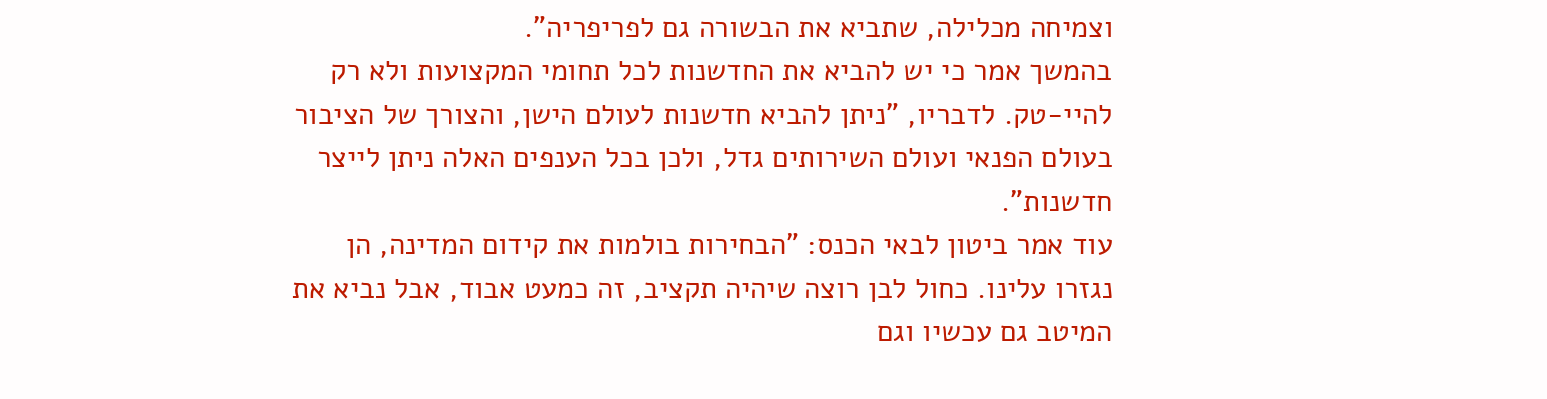וצמיחה מכלילה, שתביא את הבשורה גם לפריפריה".
בהמשך אמר כי יש להביא את החדשנות לכל תחומי המקצועות ולא רק להיי-טק. לדבריו, "ניתן להביא חדשנות לעולם הישן, והצורך של הציבור בעולם הפנאי ועולם השירותים גדל, ולכן בכל הענפים האלה ניתן לייצר חדשנות".
עוד אמר ביטון לבאי הכנס: "הבחירות בולמות את קידום המדינה, הן נגזרו עלינו. כחול לבן רוצה שיהיה תקציב, זה כמעט אבוד, אבל נביא את המיטב גם עכשיו וגם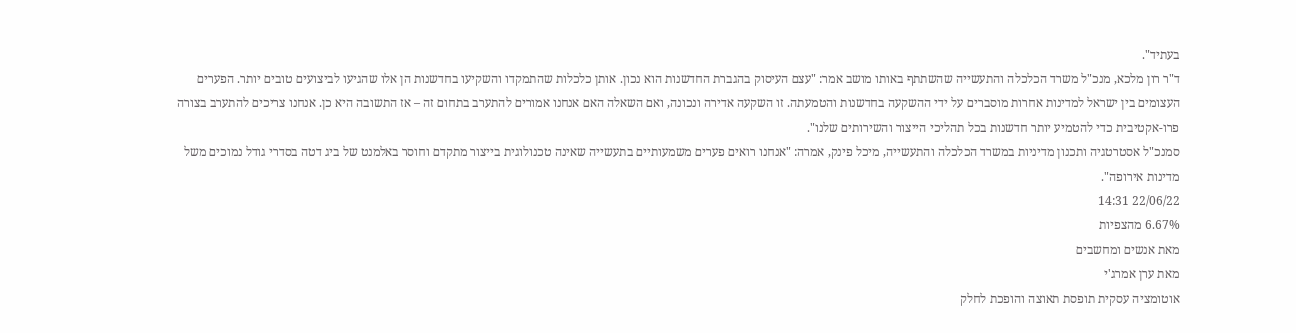בעתיד".
ד"ר רון מלכא, מנכ"ל משרד הכלכלה והתעשייה שהשתתף באותו מושב אמר: "עצם העיסוק בהגברת החדשנות הוא נכון. אותן כלכלות שהתמקדו והשקיעו בחדשנות הן אלו שהגיעו לביצועים טובים יותר. הפערים העצומים בין ישראל למדינות אחרות מוסברים על ידי ההשקעה בחדשנות והטמעתה. זו השקעה אדירה ונכונה, ואם השאלה האם אנחנו אמורים להתערב בתחום זה – אז התשובה היא כן. אנחנו צריכים להתערב בצורה פרו-אקטיבית כדי להטמיע יותר חדשנות בכל תהליכי הייצור והשירותים שלנו".
סמנכ"ל אסטרטגיה ותכנון מדיניות במשרד הכלכלה והתעשייה, מיכל פינק, אמרה: "אנחנו רואים פערים משמעותיים בתעשייה שאינה טכנולוגית בייצור מתקדם וחוסר באלמנט של ביג דטה בסדרי גודל נמוכים משל מדינות אירופה".
22/06/22 14:31
6.67% מהצפיות
מאת אנשים ומחשבים
מאת ערן אמרג'י
אוטומציה עסקית תופסת תאוצה והופכת לחלק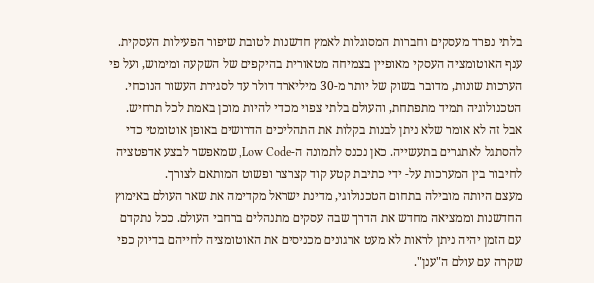בלתי נפרד מעסקים וחברות המסוגלות לאמץ חדשנות לטובת שיפור הפעילות העסקית. ענף האוטומציה העסקי מאופיין בצמיחה מטאורית בהיקפים של השקעה ומימוש, ועל פי הערכות שונות, מדובר בשוק של יותר מ-30 מיליארד דולר עד לסגירת העשור הנוכחי.
הטכנולוגיה תמיד מתפתחת, והעולם בלתי צפוי מכדי להיות מוכן באמת לכל תרחיש. אבל זה לא אומר שלא ניתן לבנות בקלות את התהליכים הדרושים באופן אוטומטי כדי להסתגל לאתגרים בתעשייה. כאן נכנס לתמונה ה-Low Code, שמאפשר לבצע אדפטציה לחיבור בין המערכות על- ידי כתיבת קטע קוד קצרצר ופשוט המותאם לצורך.
מעצם היותה מובילה בתחום הטכנולוגי, מדינת ישראל מקדימה את שאר העולם באימוץ החדשנות וממציאה מחדש את הדרך שבה עסקים מתנהלים ברחבי העולם. ככל נתקדם עם הזמן יהיה ניתן לראות לא מעט ארגונים מכניסים את האוטומציה לחייהם בדיוק כפי שקרה עם עולם ה"ענן".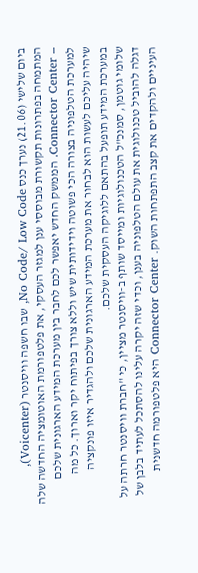ביום שלישי (21.06) נערך כנס No Code/ Low Code, שבו חשפה וויסנטר (Voicenter), המתמחה בפתרונות תקשורת מבוססי ענן למגזר העסקי, את פלטפורמת האוטומציה החדשה שלה – Connector Center. הממשק החדש יאפשר לכם לחבר בין מערכת המידע הארגונית שלכם למערכת הטלפוניה בצורה הכי פשוטה וידידותית שיש וללא צורך בפיתוח יקר וארוך. כל מה שיהיה עליכם לעשות הוא לבחור את מערכת המידע הארגונית שלכם ולהגדיר איזו פונקציה במערכת המידע תופעל בהתאם ללוגיקה העסקית שלכם.
שלומי גוטמן, סמנכ"ל הטכנולוגיות ומייסד שותף ב-וויסנטר מציין, כי "חברת וויסנטר חרתה על דגלה להוביל טכנולוגית את עולם הטלפוניה בענן, וכדי שזה יקרה עלינו להסתכל לעתיד בלבן של העיניים ולהקדים את קצב התפתחות השוק. Connector Center היא פלטפורמה חדשנית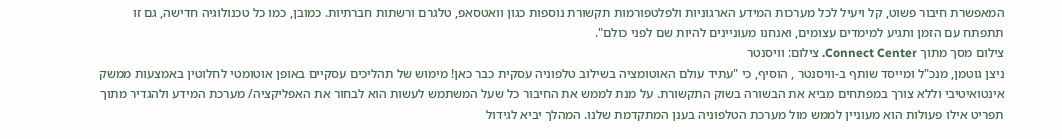המאפשרת חיבור פשוט, קל ויעיל לכל מערכות המידע הארגוניות ולפלטפורמות תקשורת נוספות כגון וואטסאפ, טלגרם ורשתות חברתיות. כמובן, כמו כל טכנולוגיה חדישה, גם זו תתפתח עם הזמן ותגיע למימדים עצומים, ואנחנו מעוניינים להיות שם לפני כולם".
צילום מסך מתוך Connect Center. צילום: וויסנטר
ניצן גוטמן, מנכ"ל ומייסד שותף ב-וויסנטר , הוסיף, כי "עתיד עולם האוטומציה בשילוב טלפוניה עסקית כבר כאן! מימוש של תהליכים עסקיים באופן אוטומטי לחלוטין באמצעות ממשק אינטואיטיבי וללא צורך במפתחים מביא את הבשורה בשוק התקשורת. על מנת לממש את החיבור כל שעל המשתמש לעשות הוא לבחור את האפליקציה/ מערכת המידע ולהגדיר מתוך תפריט אילו פעולות הוא מעוניין לממש מול מערכת הטלפוניה בענן המתקדמת שלנו. המהלך יביא לגידול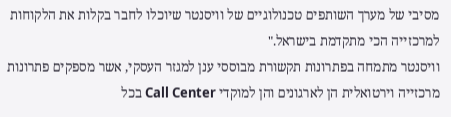מסיבי של מערך השותפים טכנולוגיים של וויסנטר שיוכלו לחבר בקלות את הלקוחות למרכזייה הכי מתקדמת בישראל."
וויסנטר מתמחה בפתרונות תקשורת מבוססי ענן למגזר העסקי, אשר מספקים פתרונות מרכזייה וירטואלית הן לארגונים והן למוקדי Call Center בכל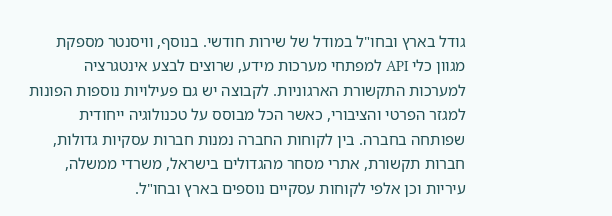גודל בארץ ובחו"ל במודל של שירות חודשי. בנוסף, וויסנטר מספקת מגוון כלי API למפתחי מערכות מידע, שרוצים לבצע אינטגרציה למערכות התקשורת הארגוניות. לקבוצה יש גם פעילויות נוספות הפונות למגזר הפרטי והציבורי, כאשר הכל מבוסס על טכנולוגיה ייחודית שפותחה בחברה. בין לקוחות החברה נמנות חברות עסקיות גדולות, חברות תקשורת, אתרי מסחר מהגדולים בישראל, משרדי ממשלה, עיריות וכן אלפי לקוחות עסקיים נוספים בארץ ובחו"ל.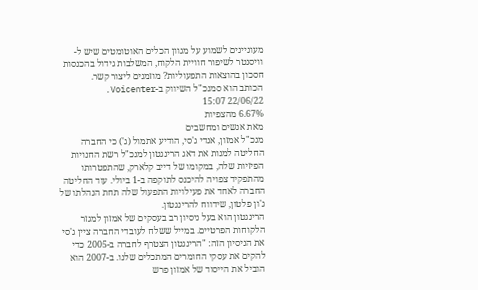מעוניינים לשמוע על מגוון הכלים האוטומטים שיש ל-וויסנטר לשיפור חוויית הלקוח, המשלבות גידול בהכנסות חסכון בהוצאות התפעוליות? מוזמנים ליצור קשר.
הכותב הוא סמנכ"ל השיווק ב-Voicenter.
22/06/22 15:07
6.67% מהצפיות
מאת אנשים ומחשבים
מנכ"ל אמזון, אנדי ג'סי, הודיע אתמול (ג') כי החברה החליטה למנות את דאג הרינגטון למנכ"ל רשת החנויות הפיזיות שלה, במקומו של דייב קלארק, שהתפטרותו מהתפקיד צפויה להיכנס לתוקפה ב-1 ביולי. עוד החליטה החברה לאחד את פעילויות התפעול שלה תחת הנהלתו של ג'ון פלטון, שידווח להרינגטון.
הרינגטון הוא בעל ניסיון רב בעסקים של אמזון למגזר הלקוחות הפרטיים. במייל ששלח לעובדי החברה ציין ג'סי את הניסיון הזה: "הרינגטון הצטרף לחברה ב-2005 כדי להקים את עסקי החומרים המתכלים שלנו. ב-2007 הוא הוביל את הייסוד של אמזון פרש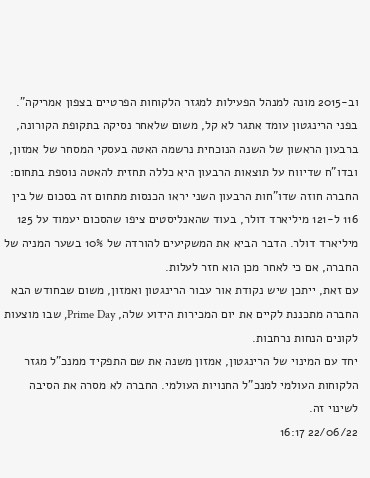וב-2015 מונה למנהל הפעילות למגזר הלקוחות הפרטיים בצפון אמריקה".
בפני הרינגטון עומד אתגר לא קל, משום שלאחר נסיקה בתקופת הקורונה, ברבעון הראשון של השנה הנוכחית נרשמה האטה בעסקי המסחר של אמזון, ובדו"ח שדיווח על תוצאות הרבעון היא כללה תחזית להאטה נוספת בתחום: החברה חוזה שדו"חות הרבעון השני יראו הכנסות מתחום זה בסכום של בין 116 ל-121 מיליארד דולר, בעוד שהאנליסטים ציפו שהסכום יעמוד על 125 מיליארד דולר. הדבר הביא את המשקיעים להורדה של 10% בשער המניה של החברה, אם כי לאחר מכן הוא חזר לעלות.
עם זאת, ייתכן שיש נקודת אור עבור הרינגטון ואמזון, משום שבחודש הבא החברה מתכננת לקיים את יום המכירות הידוע שלה, Prime Day, שבו מוצעות לקונים הנחות נרחבות.
יחד עם המינוי של הרינגטון, אמזון משנה את שם התפקיד ממנכ"ל מגזר הלקוחות העולמי למנכ"ל החנויות העולמי. החברה לא מסרה את הסיבה לשינוי זה.
22/06/22 16:17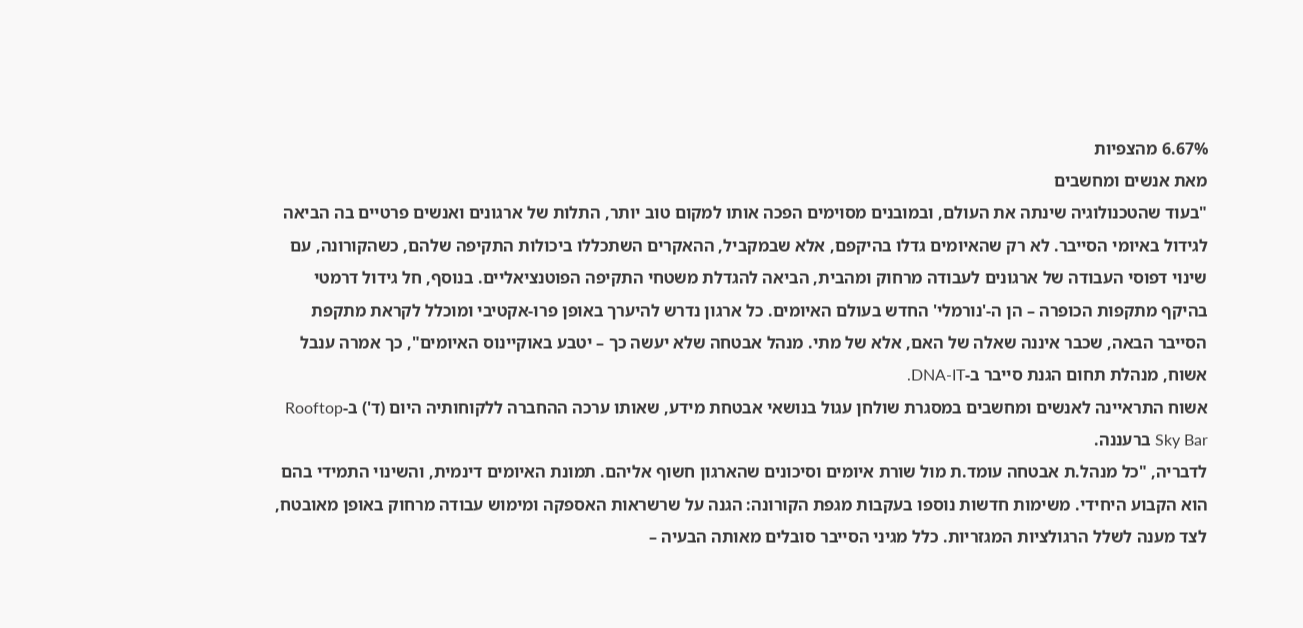6.67% מהצפיות
מאת אנשים ומחשבים
"בעוד שהטכנולוגיה שינתה את העולם, ובמובנים מסוימים הפכה אותו למקום טוב יותר, התלות של ארגונים ואנשים פרטיים בה הביאה לגידול באיומי הסייבר. לא רק שהאיומים גדלו בהיקפם, אלא שבמקביל, ההאקרים השתכללו ביכולות התקיפה שלהם, כשהקורונה, עם שינוי דפוסי העבודה של ארגונים לעבודה מרחוק ומהבית, הביאה להגדלת משטחי התקיפה הפוטנציאליים. בנוסף, חל גידול דרמטי בהיקף מתקפות הכופרה – הן ה-'נורמלי' החדש בעולם האיומים. כל ארגון נדרש להיערך באופן פרו-אקטיבי ומוכלל לקראת מתקפת הסייבר הבאה, שכבר איננה שאלה של האם, אלא של מתי. מנהל אבטחה שלא יעשה כך – יטבע באוקיינוס האיומים", כך אמרה ענבל אשוח, מנהלת תחום הגנת סייבר ב-DNA-IT.
אשוח התראיינה לאנשים ומחשבים במסגרת שולחן עגול בנושאי אבטחת מידע, שאותו ערכה ההחברה ללקוחותיה היום (ד') ב-Rooftop Sky Bar ברעננה.
לדבריה, "כל מנהל.ת אבטחה עומד.ת מול שורת איומים וסיכונים שהארגון חשוף אליהם. תמונת האיומים דינמית, והשינוי התמידי בהם הוא הקבוע היחידי. משימות חדשות נוספו בעקבות מגפת הקורונה: הגנה על שרשראות האספקה ומימוש עבודה מרחוק באופן מאובטח, לצד מענה לשלל הרגולציות המגזריות. כלל מגיני הסייבר סובלים מאותה הבעיה –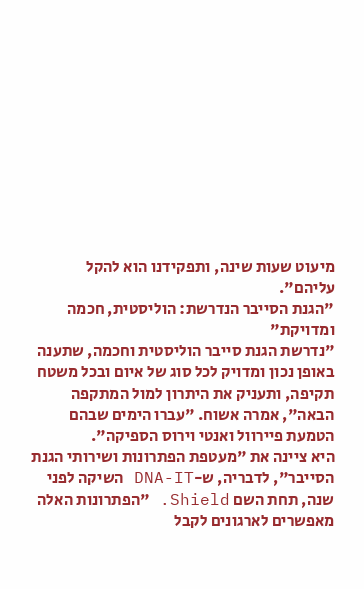מיעוט שעות שינה, ותפקידנו הוא להקל עליהם".
"הגנת הסייבר הנדרשת: הוליסטית, חכמה ומדויקת"
"נדרשת הגנת סייבר הוליסטית וחכמה, שתענה באופן נכון ומדויק לכל סוג של איום ובכל משטח תקיפה, ותעניק את היתרון למול המתקפה הבאה", אמרה אשוח. "עברו הימים שבהם הטמעת פיירוול ואנטי וירוס הספיקה".
היא ציינה את "מעטפת הפתרונות ושירותי הגנת הסייבר", לדבריה, ש-DNA-IT השיקה לפני שנה, תחת השם Shield. "הפתרונות האלה מאפשרים לארגונים לקבל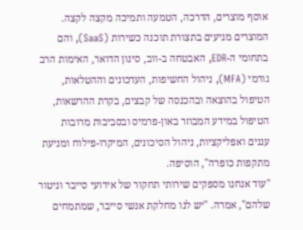אוסף מוצרים, הדרכה, הטמעה ותמיכה מקצה לקצה. המוצרים מגיעים בתצורת תוכנה כשירות (SaaS), והם בתחומי ה-EDR, האבטחה ב-ווב, סינון הדואר, האימות הרב גורמי (MFA), ניהול החשיפות, העדכונים וההטלאות, הטיפול בהוצאה ובהכנסה של קבצים, בקרת ההרשאות, הטיפול במידע המבוזר באון-פרמיס ובסביבות מרובות עננים ואפליקציות, ניהול הסיכונים, המיקרו-פילוח ומניעת מתקפות כופרה", הוסיפה.
"עוד אנחנו מספקים שירותי תחקור של אירועי סייבר וניטור שלהם", אמרה. "יש לנו מחלקת אנשי סייבר, שמתמחים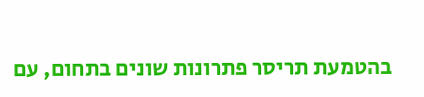בהטמעת תריסר פתרונות שונים בתחום, עם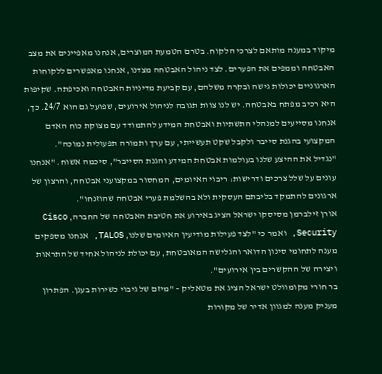מיקוד במענה מותאם לצרכי הלקוח. בטרם הטמעת המוצרים, אנחנו מאפיינים את מצב האבטחה וממפים את הפערים. לצד ניהול האבטחה מצדנו, אנחנו מאפשרים ללקוחות הארגוניים יכולות גישה ובקרה משלהם, עם קביעת מדיניות האבטחה ואכיפתה. שקיפות היא רכיב מפתח באבטחה. יש לנו צוות תגובה לניהול אירועים, שפועל גם הוא 24/7. כך, אנחנו מסייעים למנהלי התשתיות ואבטחת המידע להתמודד עם מצוקת כוח האדם המקצועי בהגנת סייבר ולקבל שקט תעשייתי, עם ערך ותמורה תפעולית נמוכה".
"נגדיל את ההיצע שלנו בעולמות אבטחת המידע והגנת הסייבר", סיכמה אשוח. "אנחנו עונים על שלל צרכים ודרישות: ריבוי האיומים, המחסור במקצועני אבטחה, והרצון של ארגונים להתמקד בליבתם העסקית ולא בהשלמת פערי אבטחה שהוזנחו".
אורן זילברמן מסיסקו ישראל הציג באירוע את חטיבת האבטחה של החברה, Cisco Security, ואמר כי "לצד פעילות מודיעין האיומים שלנו, TALOS, אנחנו מספקים מענה לתחומי סינון הדואר והגלישה המאובטחת, עם יכולת לניהול אחיד של התראות ויצירה של ההקשרים בין אירועים".
בר חורי מקומוולט ישראל הציג את מטאליק – "מיזם של גיבוי כשירות בענן. הפתרון מעניק מענה למגוון אדיר של מקורות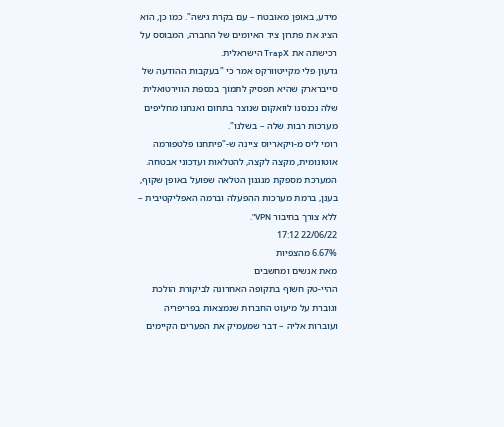מידע, באופן מאובטח – עם בקרת גישה". כמו כן, הוא הציג את פתרון ציד האיומים של החברה, המבוסס על רכישתה את TrapX הישראלית.
גדעון פלי מקייטוורקס אמר כי "בעקבות ההודעה של סייברארק שהיא תפסיק לתמוך בכספת הווירטואלית שלה נכנסנו לוואקום שנוצר בתחום ואנחנו מחליפים מערכות רבות שלה – בשלנו".
רומי ליס מ-ויקאריוס ציינה ש-"פיתחנו פלטפורמה אוטונומית, מקצה לקצה, להטלאות ועדכוני אבטחה. המערכת מספקת מנגנון הטלאה שפועל באופן שקוף, בענן, ברמת מערכות ההפעלה וברמה האפליקטיבית – ללא צורך בחיבור VPN".
22/06/22 17:12
6.67% מהצפיות
מאת אנשים ומחשבים
ההיי-טק חשוף בתקופה האחרונה לביקורת הולכת וגוברת על מיעוט החברות שנמצאות בפריפריה ועוברות אליה – דבר שמעמיק את הפערים הקיימים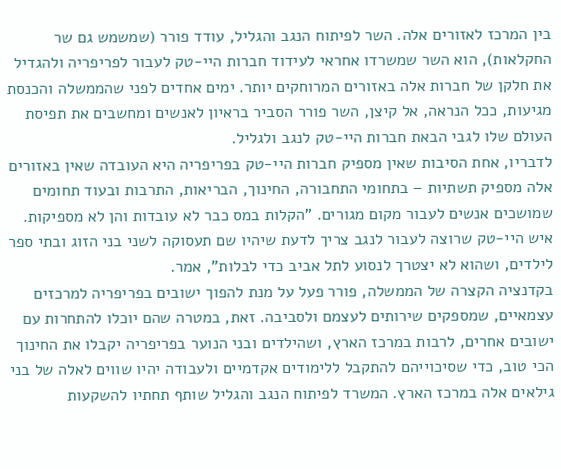בין המרכז לאזורים אלה. השר לפיתוח הנגב והגליל, עודד פורר (שמשמש גם שר החקלאות), הוא השר שמשרדו אחראי לעידוד חברות היי-טק לעבור לפריפריה ולהגדיל את חלקן של חברות אלה באזורים המרוחקים יותר. ימים אחדים לפני שהממשלה והכנסת מגיעות, ככל הנראה, אל קיצן, השר פורר הסביר בראיון לאנשים ומחשבים את תפיסת העולם שלו לגבי הבאת חברות היי-טק לנגב ולגליל.
לדבריו, אחת הסיבות שאין מספיק חברות היי-טק בפריפריה היא העובדה שאין באזורים אלה מספיק תשתיות – בתחומי התחבורה, החינוך, הבריאות, התרבות ובעוד תחומים שמושכים אנשים לעבור מקום מגורים. "הקלות במס כבר לא עובדות והן לא מספיקות. איש היי-טק שרוצה לעבור לנגב צריך לדעת שיהיו שם תעסוקה לשני בני הזוג ובתי ספר לילדים, ושהוא לא יצטרך לנסוע לתל אביב כדי לבלות", אמר.
בקדנציה הקצרה של הממשלה, פורר פעל על מנת להפוך ישובים בפריפריה למרכזים עצמאיים, שמספקים שירותים לעצמם ולסביבה. זאת, במטרה שהם יוכלו להתחרות עם ישובים אחרים, לרבות במרכז הארץ, ושהילדים ובני הנוער בפריפריה יקבלו את החינוך הכי טוב, כדי שסיכוייהם להתקבל ללימודים אקדמיים ולעבודה יהיו שווים לאלה של בני גילאים אלה במרכז הארץ. המשרד לפיתוח הנגב והגליל שותף תחתיו להשקעות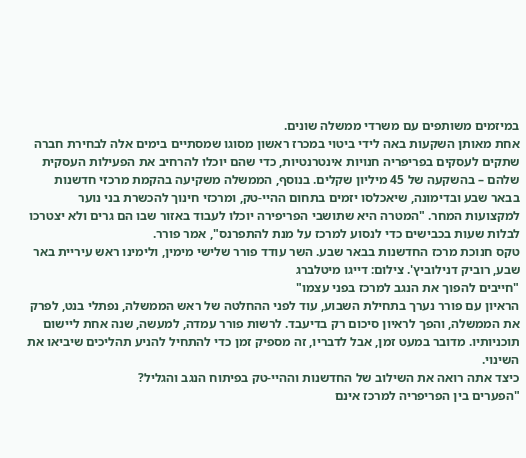במיזמים משותפים עם משרדי ממשלה שונים.
אחת מאותן השקעות באה לידי ביטוי במכרז ראשון מסוגו שמסתיים בימים אלה לבחירת חברה שתקים לעסקים בפריפריה חנויות אינטרנטיות, כדי שהם יוכלו להרחיב את הפעילות העסקית שלהם – בהשקעה של 45 מיליון שקלים. בנוסף, הממשלה משקיעה בהקמת מרכזי חדשנות בבאר שבע ובדימונה, שיאכלסו יזמים בתחום ההיי-טק, ומרכזי חינוך להכשרת בני נוער למקצועות המחר. "המטרה היא שתושבי הפריפירה יוכלו לעבוד באזור שבו הם גרים ולא יצטרכו לבלות שעות בכבישים כדי לנסוע למרכז על מנת להתפרנס", אמר פורר.
טקס חנוכת מרכז החדשנות בבאר שבע. השר עודד פורר שלישי מימין, ולימינו ראש עיריית באר שבע, רוביק דנילוביץ'. צילום: דייגו מיטלברג
"חייבים להפוך את הנגב למרכז בפני עצמו"
הראיון עם פורר נערך בתחילת השבוע, עוד לפני ההחלטה של ראש הממשלה, נפתלי בנט, לפרק את הממשלה, והפך לראיון סיכום רק בדיעבד. לרשות פורר עמדה, למעשה, שנה אחת ליישום תוכניותיו. מדובר במעט זמן, אבל לדבריו, זה מספיק זמן כדי להתחיל להניע תהליכים שיביאו את השינוי.
כיצד אתה רואה את השילוב של החדשנות וההיי-טק בפיתוח הנגב והגליל?
"הפערים בין הפריפריה למרכז אינם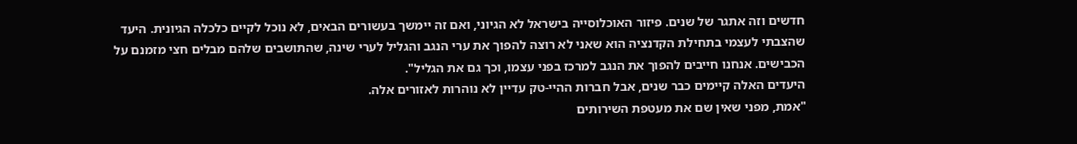חדשים וזה אתגר של שנים. פיזור האוכלוסייה בישראל לא הגיוני, ואם זה יימשך בעשורים הבאים, לא נוכל לקיים כלכלה הגיונית. היעד שהצבתי לעצמי בתחילת הקדנציה הוא שאני לא רוצה להפוך את ערי הנגב והגליל לערי שינה, שהתושבים שלהם מבלים חצי מזמנם על הכבישים. אנחנו חייבים להפוך את הנגב למרכז בפני עצמו, וכך גם את הגליל".
היעדים האלה קיימים כבר שנים, אבל חברות ההיי-טק עדיין לא נוהרות לאזורים אלה.
"אמת, מפני שאין שם את מעטפת השירותים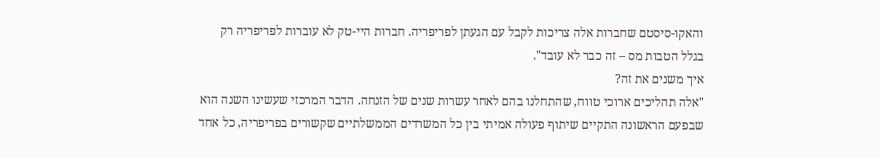והאקו-סיסטם שחברות אלה צריכות לקבל עם הגעתן לפריפריה. חברות היי-טק לא עוברות לפריפריה רק בגלל הטבות מס – זה כבר לא עובד".
איך משנים את זה?
"אלה תהליכים ארוכי טווח, שהתחלנו בהם לאחר עשרות שנים של הזנחה. הדבר המרכזי שעשינו השנה הוא שבפעם הראשונה התקיים שיתוף פעולה אמיתי בין כל המשרדים הממשלתיים שקשורים בפריפריה, כל אחד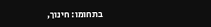בתחומו: חינוך,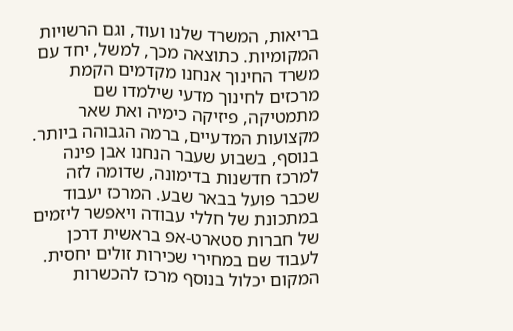בריאות, המשרד שלנו ועוד, וגם הרשויות המקומיות. כתוצאה מכך, למשל, יחד עם משרד החינוך אנחנו מקדמים הקמת מרכזים לחינוך מדעי שילמדו שם מתמטיקה, פיזיקה כימיה ואת שאר מקצועות המדעיים, ברמה הגבוהה ביותר. בנוסף, בשבוע שעבר הנחנו אבן פינה למרכז חדשנות בדימונה, שדומה לזה שכבר פועל בבאר שבע. המרכז יעבוד במתכונת של חללי עבודה ויאפשר ליזמים של חברות סטארט-אפ בראשית דרכן לעבוד שם במחירי שכירות זולים יחסית. המקום יכלול בנוסף מרכז להכשרות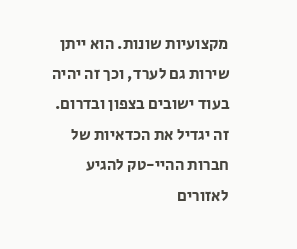מקצועיות שונות. הוא ייתן שירות גם לערד, וכך זה יהיה בעוד ישובים בצפון ובדרום. זה יגדיל את הכדאיות של חברות ההיי-טק להגיע לאזורים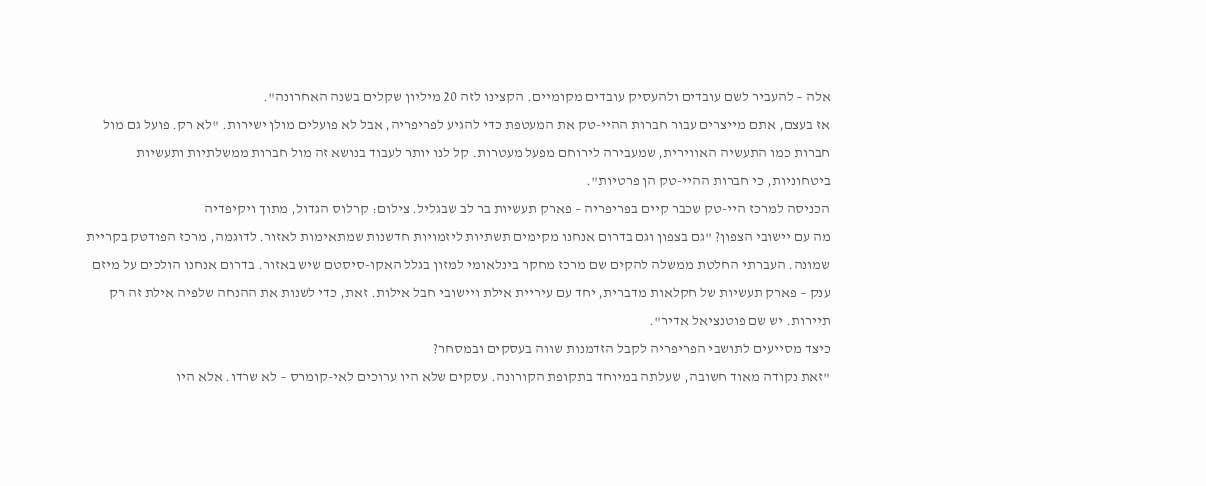אלה – להעביר לשם עובדים ולהעסיק עובדים מקומיים. הקצינו לזה 20 מיליון שקלים בשנה האחרונה".
אז בעצם, אתם מייצרים עבור חברות ההיי-טק את המעטפת כדי להגיע לפריפריה, אבל לא פועלים מולן ישירות. "לא רק. פועל גם מול חברות כמו התעשיה האווירית, שמעבירה לירוחם מפעל מעטרות. קל לנו יותר לעבוד בנושא זה מול חברות ממשלתיות ותעשיות ביטחוניות, כי חברות ההיי-טק הן פרטיות".
הכניסה למרכז היי-טק שכבר קיים בפריפריה – פארק תעשיות בר לב שבגליל. צילום: קרלוס הגדול, מתוך ויקיפדיה
מה עם יישובי הצפון? "גם בצפון וגם בדרום אנחנו מקימים תשתיות ליזמויות חדשנות שמתאימות לאזור. לדוגמה, מרכז הפודטק בקריית שמונה. העברתי החלטת ממשלה להקים שם מרכז מחקר בינלאומי למזון בגלל האקו-סיסטם שיש באזור. בדרום אנחנו הולכים על מיזם ענק – פארק תעשיות של חקלאות מדברית, יחד עם עיריית אילת ויישובי חבל אילות. זאת, כדי לשנות את ההנחה שלפיה אילת זה רק תיירות. יש שם פוטנציאל אדיר".
כיצד מסייעים לתושבי הפריפריה לקבל הזדמנות שווה בעסקים ובמסחר?
"זאת נקודה מאוד חשובה, שעלתה במיוחד בתקופת הקורונה. עסקים שלא היו ערוכים לאי-קומרס – לא שרדו. אלא היו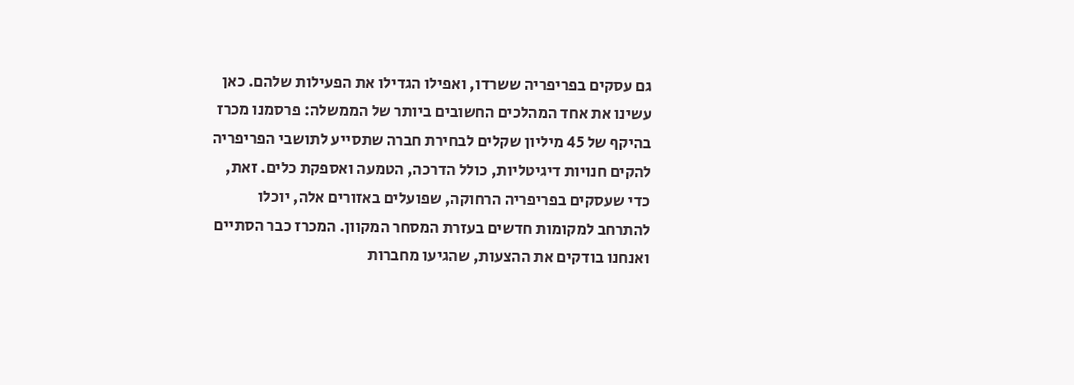גם עסקים בפריפריה ששרדו, ואפילו הגדילו את הפעילות שלהם. כאן עשינו את אחד המהלכים החשובים ביותר של הממשלה: פרסמנו מכרז בהיקף של 45 מיליון שקלים לבחירת חברה שתסייע לתושבי הפריפריה להקים חנויות דיגיטליות, כולל הדרכה, הטמעה ואספקת כלים. זאת, כדי שעסקים בפריפריה הרחוקה, שפועלים באזורים אלה, יוכלו להתרחב למקומות חדשים בעזרת המסחר המקוון. המכרז כבר הסתיים ואנחנו בודקים את ההצעות, שהגיעו מחברות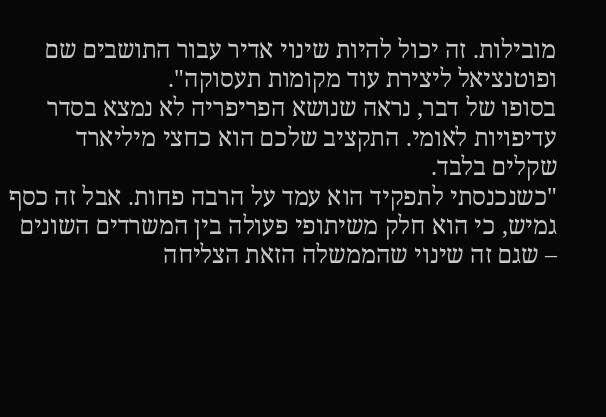מובילות. זה יכול להיות שינוי אדיר עבור התושבים שם ופוטנציאל ליצירת עוד מקומות תעסוקה".
בסופו של דבר, נראה שנושא הפריפריה לא נמצא בסדר עדיפויות לאומי. התקציב שלכם הוא כחצי מיליארד שקלים בלבד.
"כשנכנסתי לתפקיד הוא עמד על הרבה פחות. אבל זה כסף גמיש, כי הוא חלק משיתופי פעולה בין המשרדים השונים – שגם זה שינוי שהממשלה הזאת הצליחה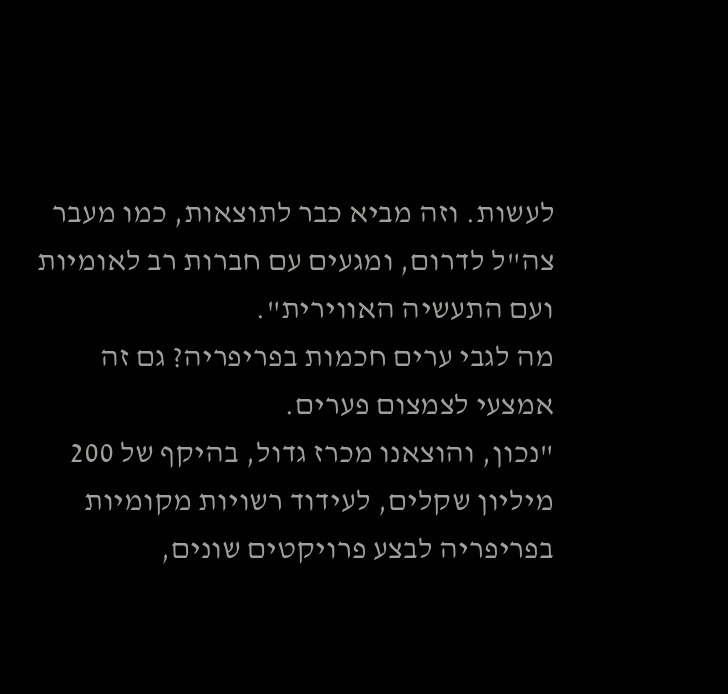לעשות. וזה מביא כבר לתוצאות, כמו מעבר צה"ל לדרום, ומגעים עם חברות רב לאומיות ועם התעשיה האווירית".
מה לגבי ערים חכמות בפריפריה? גם זה אמצעי לצמצום פערים.
"נכון, והוצאנו מכרז גדול, בהיקף של 200 מיליון שקלים, לעידוד רשויות מקומיות בפריפריה לבצע פרויקטים שונים,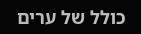כולל של ערים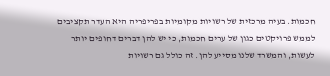חכמות. בעיה מרכזית של רשויות מקומיות בפריפריה היא העדר תקציבים לממש פרויקטים כגון של ערים חכמות, כי יש להן דברים דחופים יותר לעשות, והמשרד שלנו מסייע להן. זה כולל גם רשויות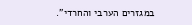במגזרים הערבי והחרדי".